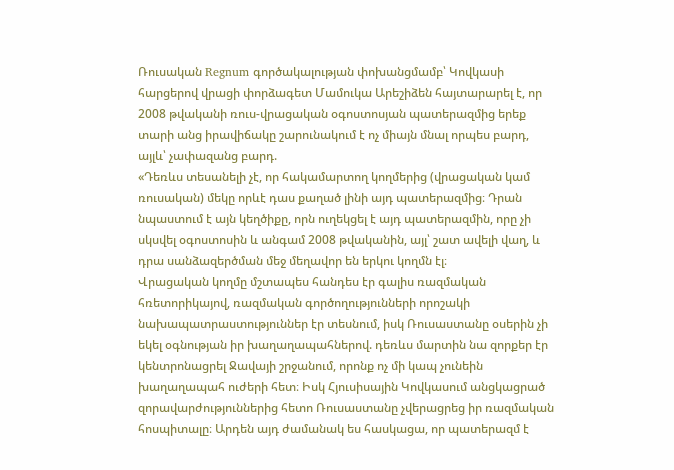Ռուսական Regnum գործակալության փոխանցմամբ՝ Կովկասի հարցերով վրացի փորձագետ Մամուկա Արեշիձեն հայտարարել է, որ 2008 թվականի ռուս-վրացական օգոստոսյան պատերազմից երեք տարի անց իրավիճակը շարունակում է ոչ միայն մնալ որպես բարդ, այլև՝ չափազանց բարդ.
«Դեռևս տեսանելի չէ, որ հակամարտող կողմերից (վրացական կամ ռուսական) մեկը որևէ դաս քաղած լինի այդ պատերազմից։ Դրան նպաստում է այն կեղծիքը, որն ուղեկցել է այդ պատերազմին, որը չի սկսվել օգոստոսին և անգամ 2008 թվականին, այլ՝ շատ ավելի վաղ, և դրա սանձազերծման մեջ մեղավոր են երկու կողմն էլ։
Վրացական կողմը մշտապես հանդես էր գալիս ռազմական հռետորիկայով, ռազմական գործողությունների որոշակի նախապատրաստություններ էր տեսնում, իսկ Ռուսաստանը օսերին չի եկել օգնության իր խաղաղապահներով. դեռևս մարտին նա զորքեր էր կենտրոնացրել Ջավայի շրջանում, որոնք ոչ մի կապ չունեին խաղաղապահ ուժերի հետ։ Իսկ Հյուսիսային Կովկասում անցկացրած զորավարժություններից հետո Ռուսաստանը չվերացրեց իր ռազմական հոսպիտալը։ Արդեն այդ ժամանակ ես հասկացա, որ պատերազմ է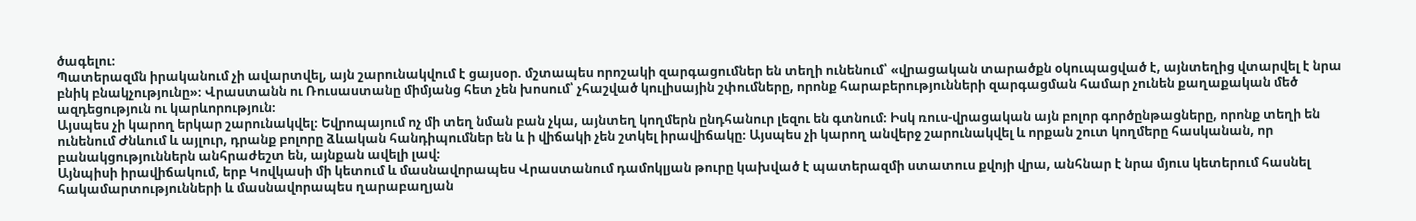ծագելու։
Պատերազմն իրականում չի ավարտվել, այն շարունակվում է ցայսօր. մշտապես որոշակի զարգացումներ են տեղի ունենում՝ «վրացական տարածքն օկուպացված է, այնտեղից վտարվել է նրա բնիկ բնակչությունը»։ Վրաստանն ու Ռուսաստանը միմյանց հետ չեն խոսում՝ չհաշված կուլիսային շփումները, որոնք հարաբերությունների զարգացման համար չունեն քաղաքական մեծ ազդեցություն ու կարևորություն։
Այսպես չի կարող երկար շարունակվել։ Եվրոպայում ոչ մի տեղ նման բան չկա, այնտեղ կողմերն ընդհանուր լեզու են գտնում։ Իսկ ռուս-վրացական այն բոլոր գործընթացները, որոնք տեղի են ունենում Ժնևում և այլուր, դրանք բոլորը ձևական հանդիպումներ են և ի վիճակի չեն շտկել իրավիճակը։ Այսպես չի կարող անվերջ շարունակվել և որքան շուտ կողմերը հասկանան, որ բանակցություններն անհրաժեշտ են, այնքան ավելի լավ։
Այնպիսի իրավիճակում, երբ Կովկասի մի կետում և մասնավորապես Վրաստանում դամոկլյան թուրը կախված է պատերազմի ստատուս քվոյի վրա, անհնար է նրա մյուս կետերում հասնել հակամարտությունների և մասնավորապես ղարաբաղյան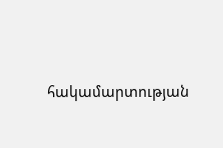հակամարտության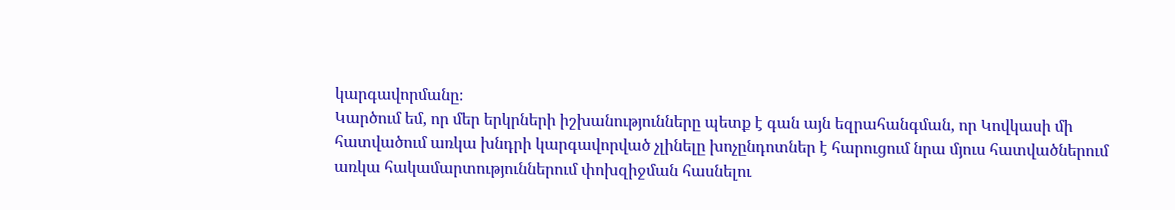կարգավորմանը։
Կարծում եմ, որ մեր երկրների իշխանությունները պետք է գան այն եզրահանգման, որ Կովկասի մի հատվածում առկա խնդրի կարգավորված չլինելը խոչընդոտներ է հարուցում նրա մյուս հատվածներում առկա հակամարտություններում փոխզիջման հասնելու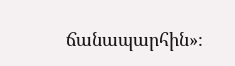ճանապարհին»։